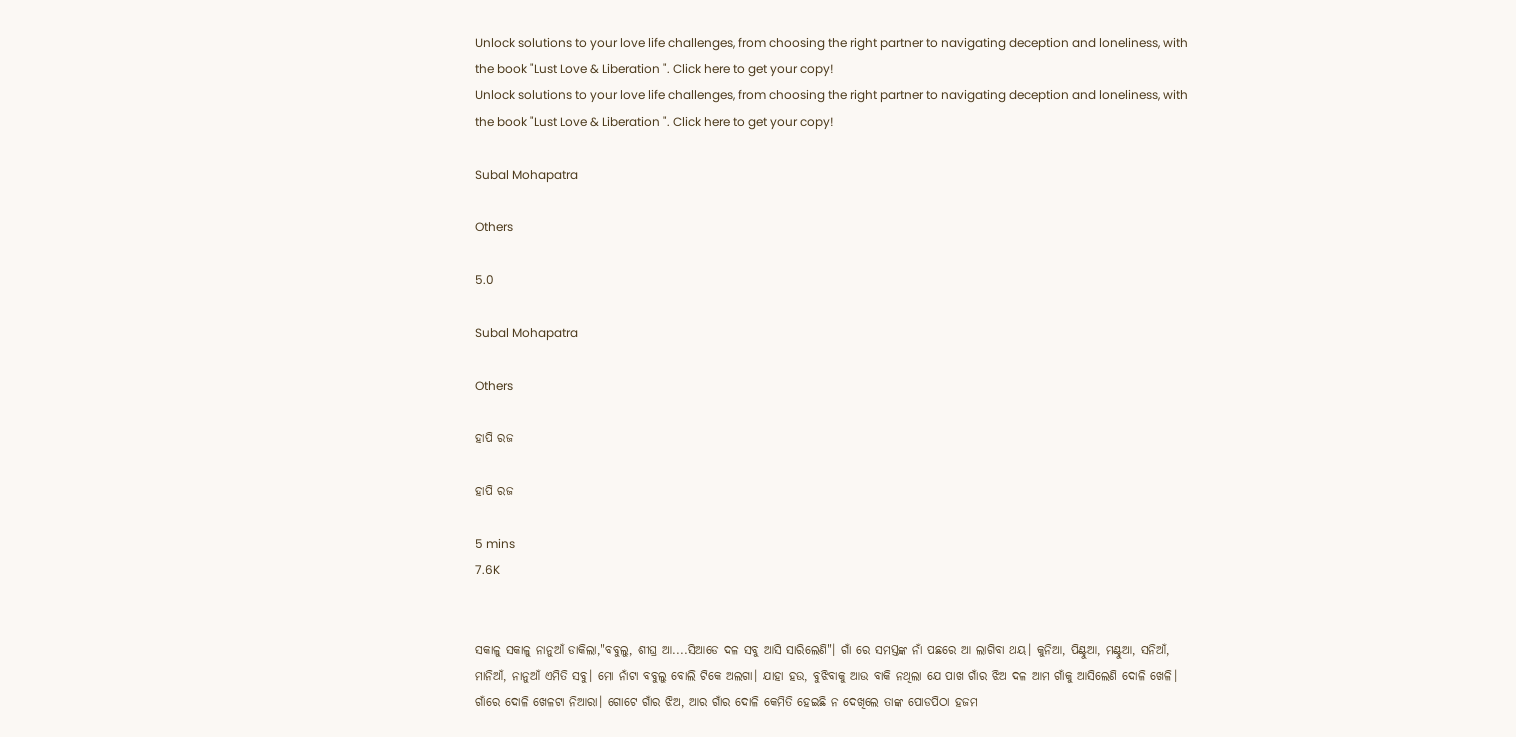Unlock solutions to your love life challenges, from choosing the right partner to navigating deception and loneliness, with the book "Lust Love & Liberation ". Click here to get your copy!
Unlock solutions to your love life challenges, from choosing the right partner to navigating deception and loneliness, with the book "Lust Love & Liberation ". Click here to get your copy!

Subal Mohapatra

Others

5.0

Subal Mohapatra

Others

ହାପି ରଜ

ହାପି ରଜ

5 mins
7.6K


ସକାଳୁ ସକାଳୁ ନାନୁଆଁ ଡାକିଲା,"ବବୁଲୁ, ଶୀଘ୍ର ଆ....ସିଆଡେ ଦଳ ସବୁ ଆସି ସାରିଲେଣି"। ଗାଁ ରେ ସମସ୍ତଙ୍କ ନାଁ ପଛରେ ଆ ଲାଗିବା ଥୟ। କୁନିଆ, ପିଣ୍ଟୁଆ, ମଣ୍ଟୁଆ, ସନିଆଁ, ମାନିଆଁ, ନାନୁଆଁ ଏମିତି ସବୁ। ମୋ ନାଁଟା ବବୁଲୁ ବୋଲି ଟିକେ ଅଲଗା। ଯାହା ହଉ, ବୁଝିବାକୁ ଆଉ ବାକି ନଥିଲା ଯେ ପାଖ ଗାଁର ଝିଅ ଦଳ ଆମ ଗାଁକୁ ଆସିଲେଣି ଦୋଳି ଖେଳି। ଗାଁରେ ଦୋଳି ଖେଳଟା ନିଆରା। ଗୋଟେ ଗାଁର ଝିଅ, ଆର ଗାଁର ଦୋଳି କେମିତି ହେଇଛି ନ ଦେଖିଲେ ତାଙ୍କ ପୋଡପିଠା ହଜମ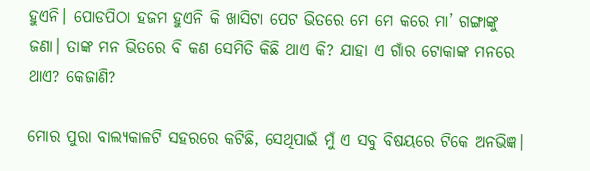ହୁଏନି। ପୋଡପିଠା ହଜମ ହୁଏନି କି ଖାସିଟା ପେଟ ଭିତରେ ମେ ମେ କରେ ମା’ ଗଙ୍ଗାଙ୍କୁ ଜଣା। ତାଙ୍କ ମନ ଭିତରେ ବି କଣ ସେମିତି କିଛି ଥାଏ କି? ଯାହା ଏ ଗାଁର ଟୋକାଙ୍କ ମନରେ ଥାଏ? କେଜାଣି?

ମୋର ପୁରା ବାଲ୍ୟକାଳଟି ସହରରେ କଟିଛି, ସେଥିପାଇଁ ମୁଁ ଏ ସବୁ ବିଷୟରେ ଟିକେ ଅନଭିଜ୍ଞ।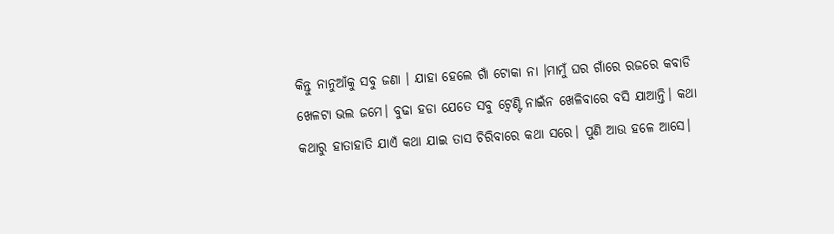କିନ୍ତୁ ନାନୁଆଁକୁ ସବୁ ଜଣା । ଯାହା ହେଲେ ଗାଁ ଟୋକା ନା ।ମାମୁଁ ଘର ଗାଁରେ ରଜରେ କବାଡି ଖେଳଟା ଭଲ ଜମେ। ବୁଢା ହଡା ଯେତେ ସବୁ ଟ୍ୱେଣ୍ଟି ନାଇଁନ ଖେଳିବାରେ ବସି ଯାଆନ୍ତି। କଥା କଥାରୁ ହାତାହାତି ଯାଏଁ କଥା ଯାଇ ତାସ ଚିରିବାରେ କଥା ସରେ। ପୁଣି ଆଉ ହଳେ ଆସେ।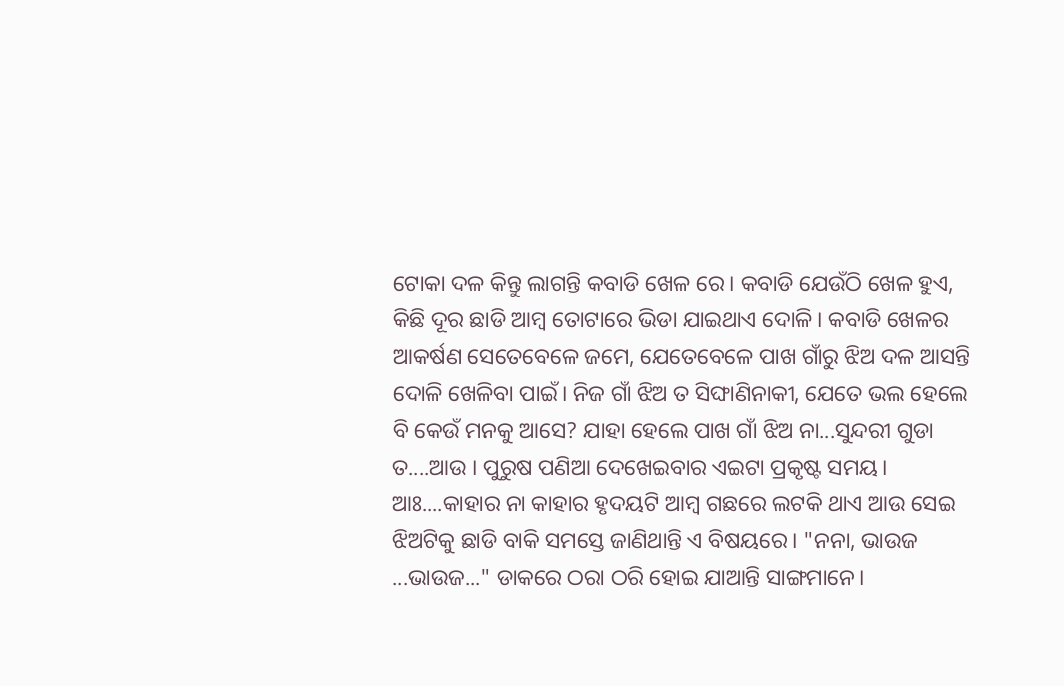ଟୋକା ଦଳ କିନ୍ତୁ ଲାଗନ୍ତି କବାଡି ଖେଳ ରେ। କବାଡି ଯେଉଁଠି ଖେଳ ହୁଏ, କିଛି ଦୂର ଛାଡି ଆମ୍ବ ତୋଟାରେ ଭିଡା ଯାଇଥାଏ ଦୋଳି। କବାଡି ଖେଳର ଆକର୍ଷଣ ସେତେବେଳେ ଜମେ, ଯେତେବେଳେ ପାଖ ଗାଁରୁ ଝିଅ ଦଳ ଆସନ୍ତି ଦୋଳି ଖେଳିବା ପାଇଁ। ନିଜ ଗାଁ ଝିଅ ତ ସିଙ୍ଘାଣିନାକୀ, ଯେତେ ଭଲ ହେଲେ ବି କେଉଁ ମନକୁ ଆସେ? ଯାହା ହେଲେ ପାଖ ଗାଁ ଝିଅ ନା...ସୁନ୍ଦରୀ ଗୁଡା ତ....ଆଉ । ପୁରୁଷ ପଣିଆ ଦେଖେଇବାର ଏଇଟା ପ୍ରକୃଷ୍ଟ ସମୟ। ଆଃ....କାହାର ନା କାହାର ହୃଦୟଟି ଆମ୍ବ ଗଛରେ ଲଟକି ଥାଏ ଆଉ ସେଇ ଝିଅଟିକୁ ଛାଡି ବାକି ସମସ୍ତେ ଜାଣିଥାନ୍ତି ଏ ବିଷୟରେ। "ନନା, ଭାଉଜ ...ଭାଉଜ..." ଡାକରେ ଠରା ଠରି ହୋଇ ଯାଆନ୍ତି ସାଙ୍ଗମାନେ।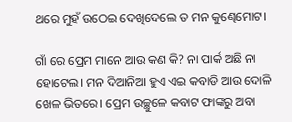ଥରେ ମୁହଁ ଉଠେଇ ଦେଖିଦେଲେ ତ ମନ କୁଣ୍ଢେମୋଟ।

ଗାଁ ରେ ପ୍ରେମ ମାନେ ଆଉ କଣ କି? ନା ପାର୍କ ଅଛି ନା ହୋଟେଲ। ମନ ଦିଆନିଆ ହୁଏ ଏଇ କବାଡି ଆଉ ଦୋଳି ଖେଳ ଭିତରେ। ପ୍ରେମ ଉଚ୍ଛୁଳେ କବାଟ ଫାଙ୍କରୁ ଅବା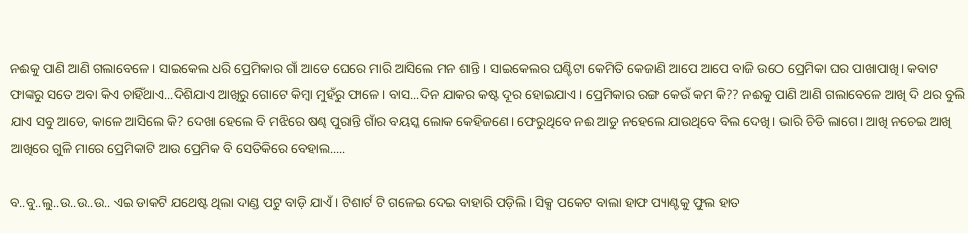ନଈକୁ ପାଣି ଆଣି ଗଲାବେଳେ। ସାଇକେଲ ଧରି ପ୍ରେମିକାର ଗାଁ ଆଡେ ଘେରେ ମାରି ଆସିଲେ ମନ ଶାନ୍ତି। ସାଇକେଲର ଘଣ୍ଟିଟା କେମିତି କେଜାଣି ଆପେ ଆପେ ବାଜି ଉଠେ ପ୍ରେମିକା ଘର ପାଖାପାଖି। କବାଟ ଫାଙ୍କରୁ ସତେ ଅବା କିଏ ଚାହିଁଥାଏ...ଦିଶିଯାଏ ଆଖିରୁ ଗୋଟେ କିମ୍ବା ମୁହଁରୁ ଫାଳେ। ବାସ...ଦିନ ଯାକର କଷ୍ଟ ଦୂର ହୋଇଯାଏ। ପ୍ରେମିକାର ରଙ୍ଗ କେଉଁ କମ କି?? ନଈକୁ ପାଣି ଆଣି ଗଲାବେଳେ ଆଖି ଦି ଥର ବୁଲି ଯାଏ ସବୁ ଆଡେ, କାଳେ ଆସିଲେ କି? ଦେଖା ହେଲେ ବି ମଝିରେ ଷଣ୍ଢ ପୁରାନ୍ତି ଗାଁର ବୟସ୍କ ଲୋକ କେହିଜଣେ। ଫେରୁଥିବେ ନଈ ଆଡୁ ନହେଲେ ଯାଉଥିବେ ବିଲ ଦେଖି। ଭାରି ଚିଡି ଲାଗେ। ଆଖି ନଚେଇ ଆଖି ଆଖିରେ ଗୁଳି ମାରେ ପ୍ରେମିକାଟି ଆଉ ପ୍ରେମିକ ବି ସେତିକିରେ ବେହାଲ.....

ବ..ବୁ..ଲୁ..ଉ..ଉ..ଉ.. ଏଇ ଡାକଟି ଯଥେଷ୍ଟ ଥିଲା ଦାଣ୍ଡ ପଟୁ ବାଡ଼ି ଯାଏଁ । ଟିଶାର୍ଟ ଟି ଗଳେଇ ଦେଇ ବାହାରି ପଡ଼ିଲି। ସିକ୍ସ ପକେଟ ବାଲା ହାଫ ପ୍ୟାଣ୍ଟକୁ ଫୁଲ ହାତ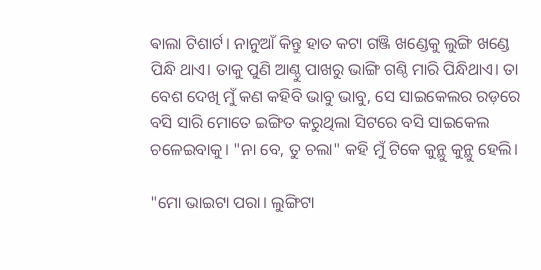ଵାଲା ଟିଶାର୍ଟ। ନାନୁଆଁ କିନ୍ତୁ ହାତ କଟା ଗଞ୍ଜି ଖଣ୍ଡେକୁ ଲୁଙ୍ଗି ଖଣ୍ଡେ ପିନ୍ଧି ଥାଏ। ତାକୁ ପୁଣି ଆଣ୍ଠୁ ପାଖରୁ ଭାଙ୍ଗି ଗଣ୍ଠି ମାରି ପିନ୍ଧିଥାଏ। ତା ବେଶ ଦେଖି ମୁଁ କଣ କହିବି ଭାବୁ ଭାବୁ, ସେ ସାଇକେଲର ରଡ଼ରେ ବସି ସାରି ମୋତେ ଇଙ୍ଗିତ କରୁଥିଲା ସିଟରେ ବସି ସାଇକେଲ ଚଳେଇବାକୁ। "ନା ବେ, ତୁ ଚଲା" କହି ମୁଁ ଟିକେ କୁନ୍ଥୁ କୁନ୍ଥୁ ହେଲି।

"ମୋ ଭାଇଟା ପରା। ଲୁଙ୍ଗିଟା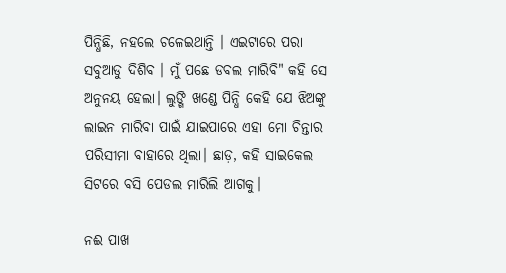ପିନ୍ଧିଛି, ନହଲେ ଚଳେଇଥାନ୍ତି । ଏଇଟାରେ ପରା ସବୁଆଡୁ ଦିଶିବ । ମୁଁ ପଛେ ଡବଲ ମାରିବି" କହି ସେ ଅନୁନୟ ହେଲା। ଲୁଙ୍ଗି ଖଣ୍ଡେ ପିନ୍ଧି କେହି ଯେ ଝିଅଙ୍କୁ ଲାଇନ ମାରିବା ପାଇଁ ଯାଇପାରେ ଏହା ମୋ ଚିନ୍ତାର ପରିସୀମା ବାହାରେ ଥିଲା। ଛାଡ଼, କହି ସାଇକେଲ ସିଟରେ ବସି ପେଡଲ ମାରିଲି ଆଗକୁ।

ନଈ ପାଖ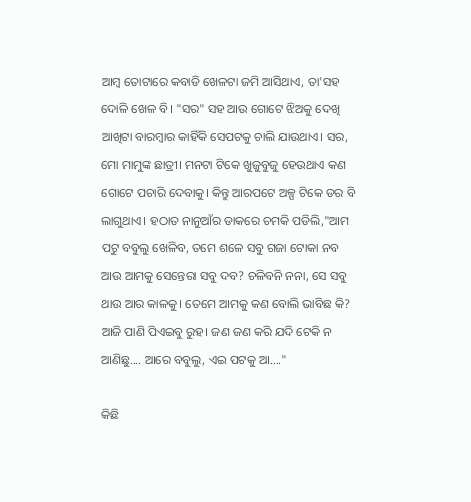ଆମ୍ବ ତୋଟାରେ କବାଡି ଖେଳଟା ଜମି ଆସିଥାଏ, ତା'ସହ ଦୋଳି ଖେଳ ବି। "ସର" ସହ ଆଉ ଗୋଟେ ଝିଅକୁ ଦେଖି ଆଖିଟା ବାରମ୍ବାର କାହିଁକି ସେପଟକୁ ଚାଲି ଯାଉଥାଏ। ସର, ମୋ ମାମୁଙ୍କ ଛାତ୍ରୀ। ମନଟା ଟିକେ ଖୁଜୁବୁଜୁ ହେଉଥାଏ କଣ ଗୋଟେ ପଚାରି ଦେବାକୁ। କିନ୍ତୁ ଆରପଟେ ଅଳ୍ପ ଟିକେ ଡର ବି ଲାଗୁଥାଏ। ହଠାତ ନାନୁଆଁର ଡାକରେ ଚମକି ପଡିଲି,"ଆମ ପଟୁ ବବୁଲୁ ଖେଳିବ, ତମେ ଶଳେ ସବୁ ଗଜା ଟୋକା ନବ ଆଉ ଆମକୁ ସେନ୍ତେରା ସବୁ ଦବ? ଚଳିବନି ନନା, ସେ ସବୁ ଥାଉ ଆର କାଳକୁ। ତେମେ ଆମକୁ କଣ ବୋଲି ଭାବିଛ କି? ଆଜି ପାଣି ପିଏଇବୁ ରୁହ। ଜଣ ଜଣ କରି ଯଦି ଟେକି ନ ଆଣିଛୁ.... ଆରେ ବବୁଲୁ, ଏଇ ପଟକୁ ଆ...."

କିଛି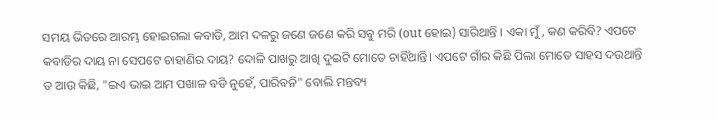ସମୟ ଭିତରେ ଆରମ୍ଭ ହୋଇଗଲା କବାଡି, ଆମ ଦଳରୁ ଜଣେ ଜଣେ କରି ସବୁ ମରି (out ହୋଇ) ସାରିଥାନ୍ତି । ଏକା ମୁଁ, କଣ କରିବି? ଏପଟେ କବାଡିର ଦାୟ ନା ସେପଟେ ଚାହାଣିର ଦାୟ? ଦୋଳି ପାଖରୁ ଆଖି ଦୁଇଟି ମୋତେ ଚାହିଁଥାନ୍ତି। ଏପଟେ ଗାଁର କିଛି ପିଲା ମୋତେ ସାହସ ଦଉଥାନ୍ତି ତ ଆଉ କିଛି, "ଇଏ ଭାଇ ଆମ ପଖାଳ ବଡି ନୁହେଁ, ପାରିବନି" ବୋଲି ମନ୍ତବ୍ୟ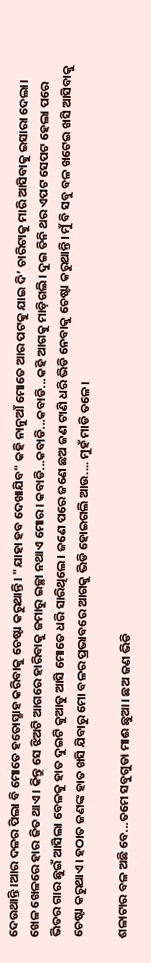ଦେଉଥାନ୍ତି ।ଆର ଦଳର ପିଲା ବି ମୋତେ ହତୋସ୍ଛାହ କରିବାକୁ ଚେଷ୍ଟା କରୁଥାନ୍ତି। "ଯାହା ହବ ଦେଖାଯିବ" କହି ନାନୁଆଁ ମୋତେ ଆର ପଟକୁ ଯାଇ ଦି’ ଚାରିଟାକୁ ମାରି ଆସିବାକୁ ଇସାରା ଦେଲା। ଖେଳ ଖେଳରେ ହାର ଜିତ ଥାଏ। କିନ୍ତୁ ସେ ଝିଅଟି ଆଗରେ ହାରିବାକୁ ଜମାରୁ ଇଚ୍ଛା ନଥାଏ ମୋର। କବାଡି...କବାଡି...କବାଡି...କହି ଆଗକୁ ମାଡ଼ିଗଲି। ଦୁଇ ତିନି ଥର ଏପଟ ସେପଟ ହେଲା ପରେ ଭିତର ଗାର ଛୁଇଁ ଆସିଲା ବେଳକୁ ହାତ ଦୁଇଟି କୁଆଡୁ ଆସି ମୋତେ ଧରି ସାରିଥିଲେ। ଜଣେ ପରେ ଜଣେ ଛଅ ଜଣ ଟାଣି ଧରି ଭିଡି ନେବାକୁ ଚେଷ୍ଟା କରୁଥାନ୍ତି। ମୁଁ ବି ସବୁ ବଳ ଖଟେଇ ଖସି ଆସିବାକୁ ଚେଷ୍ଟା କରୁଥାଏ। ହଠାତ ଜଣଙ୍କ ହାତ ଖସି ଯିବାରୁ ମୋ ବଳର ପ୍ରଭାବରେ ଆଗକୁ ଭିଡି ହୋଇଗଲି ଆଉ.... ମୁହଁ ମାଡି ତଳେ।

ଶଳାଟାର ବଳ ଅଛି ବେ...ତମେ ସବୁଗୁଡା ମାଈ ଛୁଆ। ଛଅ ଜଣ ଭିଡି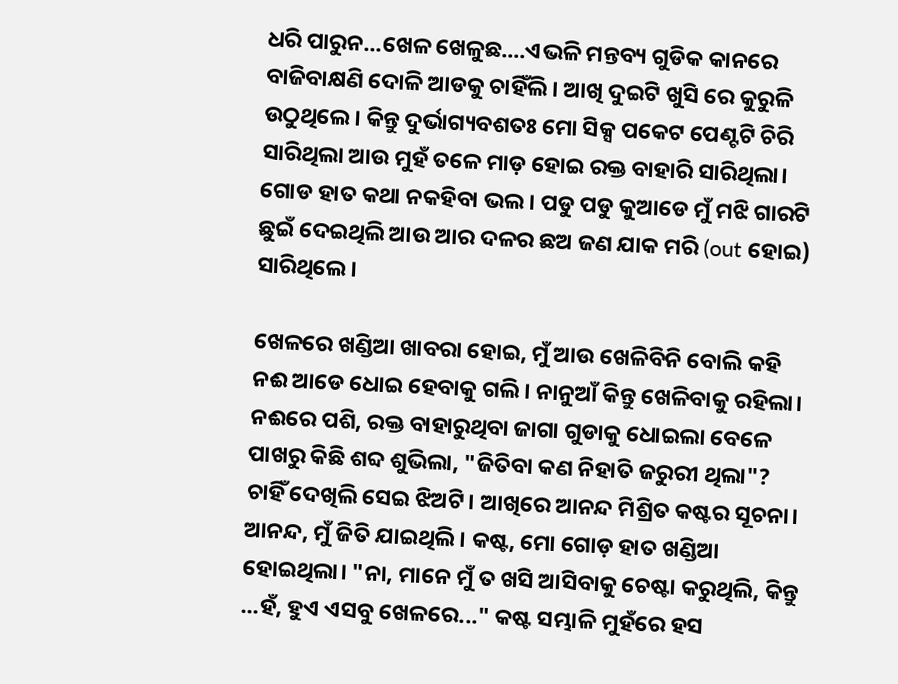ଧରି ପାରୁନ...ଖେଳ ଖେଳୁଛ....ଏଭଳି ମନ୍ତବ୍ୟ ଗୁଡିକ କାନରେ ବାଜିବାକ୍ଷଣି ଦୋଳି ଆଡକୁ ଚାହିଁଲି। ଆଖି ଦୁଇଟି ଖୁସି ରେ କୁରୁଳି ଉଠୁଥିଲେ। କିନ୍ତୁ ଦୁର୍ଭାଗ୍ୟବଶତଃ ମୋ ସିକ୍ସ ପକେଟ ପେଣ୍ଟଟି ଚିରି ସାରିଥିଲା ଆଉ ମୁହଁ ତଳେ ମାଡ଼ ହୋଇ ରକ୍ତ ବାହାରି ସାରିଥିଲା। ଗୋଡ ହାତ କଥା ନକହିବା ଭଲ। ପଡୁ ପଡୁ କୁଆଡେ ମୁଁ ମଝି ଗାରଟି ଛୁଇଁ ଦେଇଥିଲି ଆଉ ଆର ଦଳର ଛଅ ଜଣ ଯାକ ମରି (out ହୋଇ) ସାରିଥିଲେ।

ଖେଳରେ ଖଣ୍ଡିଆ ଖାବରା ହୋଇ, ମୁଁ ଆଉ ଖେଳିବିନି ବୋଲି କହି ନଈ ଆଡେ ଧୋଇ ହେବାକୁ ଗଲି। ନାନୁଆଁ କିନ୍ତୁ ଖେଳିବାକୁ ରହିଲା। ନଈରେ ପଶି, ରକ୍ତ ବାହାରୁଥିବା ଜାଗା ଗୁଡାକୁ ଧୋଇଲା ବେଳେ ପାଖରୁ କିଛି ଶବ୍ଦ ଶୁଭିଲା, "ଜିତିବା କଣ ନିହାତି ଜରୁରୀ ଥିଲା"? ଚାହିଁ ଦେଖିଲି ସେଇ ଝିଅଟି। ଆଖିରେ ଆନନ୍ଦ ମିଶ୍ରିତ କଷ୍ଟର ସୂଚନା। ଆନନ୍ଦ, ମୁଁ ଜିତି ଯାଇଥିଲି। କଷ୍ଟ, ମୋ ଗୋଡ଼ ହାତ ଖଣ୍ଡିଆ ହୋଇଥିଲା। "ନା, ମାନେ ମୁଁ ତ ଖସି ଆସିବାକୁ ଚେଷ୍ଟା କରୁଥିଲି, କିନ୍ତୁ ...ହଁ, ହୁଏ ଏସବୁ ଖେଳରେ..." କଷ୍ଟ ସମ୍ଭାଳି ମୁହଁରେ ହସ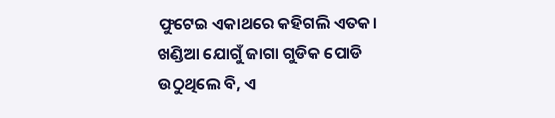ଫୁଟେଇ ଏକାଥରେ କହିଗଲି ଏତକ। ଖଣ୍ଡିଆ ଯୋଗୁଁ ଜାଗା ଗୁଡିକ ପୋଡି ଉଠୁଥିଲେ ବି, ଏ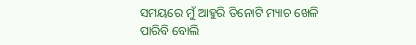ସମୟରେ ମୁଁ ଆହୁରି ତିନୋଟି ମ୍ୟାଚ ଖେଳି ପାରିବି ବୋଲି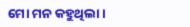ମୋ ମନ କହୁଥିଲା।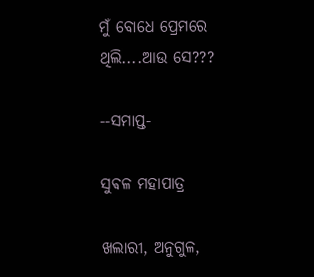ମୁଁ ବୋଧେ ପ୍ରେମରେ ଥିଲି....ଆଉ ସେ???

--ସମାପ୍ତ-

ସୁଵଳ ମହାପାତ୍ର

ଖଲାରୀ, ଅନୁଗୁଳ,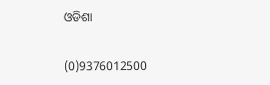ଓଡିଶା

(0)9376012500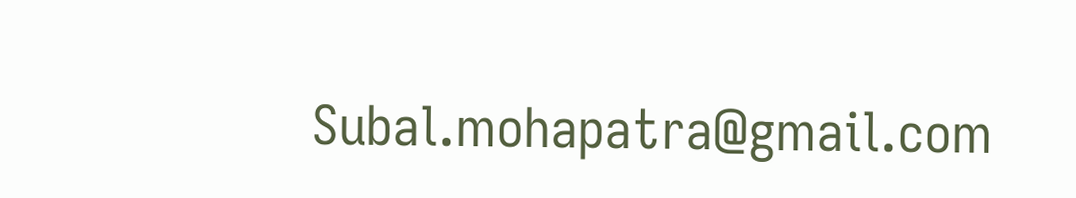Subal.mohapatra@gmail.com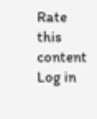Rate this content
Log in